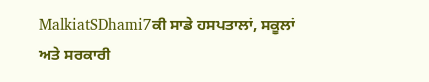MalkiatSDhami7ਕੀ ਸਾਡੇ ਹਸਪਤਾਲਾਂ, ਸਕੂਲਾਂ ਅਤੇ ਸਰਕਾਰੀ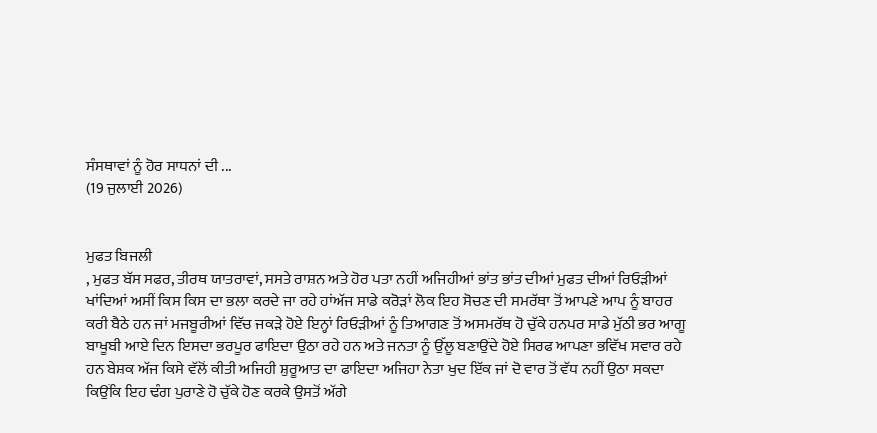ਸੰਸਥਾਵਾਂ ਨੂੰ ਹੋਰ ਸਾਧਨਾਂ ਦੀ ...
(19 ਜੁਲਾਈ 2026)


ਮੁਫਤ ਬਿਜਲੀ
, ਮੁਫਤ ਬੱਸ ਸਫਰ, ਤੀਰਥ ਯਾਤਰਾਵਾਂ, ਸਸਤੇ ਰਾਸ਼ਨ ਅਤੇ ਹੋਰ ਪਤਾ ਨਹੀਂ ਅਜਿਹੀਆਂ ਭਾਂਤ ਭਾਂਤ ਦੀਆਂ ਮੁਫਤ ਦੀਆਂ ਰਿਓੜੀਆਂ ਖਾਂਦਿਆਂ ਅਸੀਂ ਕਿਸ ਕਿਸ ਦਾ ਭਲਾ ਕਰਦੇ ਜਾ ਰਹੇ ਹਾਂਅੱਜ ਸਾਡੇ ਕਰੋੜਾਂ ਲੋਕ ਇਹ ਸੋਚਣ ਦੀ ਸਮਰੱਥਾ ਤੋਂ ਆਪਣੇ ਆਪ ਨੂੰ ਬਾਹਰ ਕਰੀ ਬੈਠੇ ਹਨ ਜਾਂ ਮਜਬੂਰੀਆਂ ਵਿੱਚ ਜਕੜੇ ਹੋਏ ਇਨ੍ਹਾਂ ਰਿਓੜੀਆਂ ਨੂੰ ਤਿਆਗਣ ਤੋਂ ਅਸਮਰੱਥ ਹੋ ਚੁੱਕੇ ਹਨਪਰ ਸਾਡੇ ਮੁੱਠੀ ਭਰ ਆਗੂ ਬਾਖੂਬੀ ਆਏ ਦਿਨ ਇਸਦਾ ਭਰਪੂਰ ਫਾਇਦਾ ਉਠਾ ਰਹੇ ਹਨ ਅਤੇ ਜਨਤਾ ਨੂੰ ਉੱਲੂ ਬਣਾਉਂਦੇ ਹੋਏ ਸਿਰਫ ਆਪਣਾ ਭਵਿੱਖ ਸਵਾਰ ਰਹੇ ਹਨ ਬੇਸ਼ਕ ਅੱਜ ਕਿਸੇ ਵੱਲੋਂ ਕੀਤੀ ਅਜਿਹੀ ਸ਼ੁਰੂਆਤ ਦਾ ਫਾਇਦਾ ਅਜਿਹਾ ਨੇਤਾ ਖੁਦ ਇੱਕ ਜਾਂ ਦੋ ਵਾਰ ਤੋਂ ਵੱਧ ਨਹੀਂ ਉਠਾ ਸਕਦਾ ਕਿਉਂਕਿ ਇਹ ਢੰਗ ਪੁਰਾਣੇ ਹੋ ਚੁੱਕੇ ਹੋਣ ਕਰਕੇ ਉਸਤੋਂ ਅੱਗੇ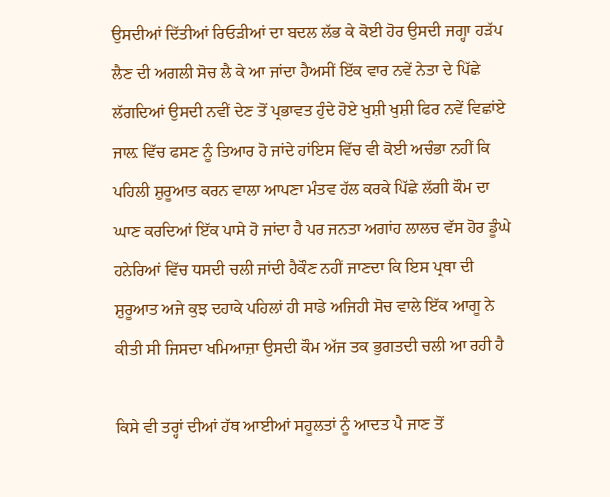ਉਸਦੀਆਂ ਦਿੱਤੀਆਂ ਰਿਓੜੀਆਂ ਦਾ ਬਦਲ ਲੱਭ ਕੇ ਕੋਈ ਹੋਰ ਉਸਦੀ ਜਗ੍ਹਾ ਹੜੱਪ ਲੈਣ ਦੀ ਅਗਲੀ ਸੋਚ ਲੈ ਕੇ ਆ ਜਾਂਦਾ ਹੈਅਸੀਂ ਇੱਕ ਵਾਰ ਨਵੇਂ ਨੇਤਾ ਦੇ ਪਿੱਛੇ ਲੱਗਦਿਆਂ ਉਸਦੀ ਨਵੀਂ ਦੇਣ ਤੋਂ ਪ੍ਰਭਾਵਤ ਹੁੰਦੇ ਹੋਏ ਖੁਸ਼ੀ ਖੁਸ਼ੀ ਫਿਰ ਨਵੇਂ ਵਿਛਾਂਏ ਜਾਲ਼ ਵਿੱਚ ਫਸਣ ਨੂੰ ਤਿਆਰ ਹੋ ਜਾਂਦੇ ਹਾਂਇਸ ਵਿੱਚ ਵੀ ਕੋਈ ਅਚੰਭਾ ਨਹੀਂ ਕਿ ਪਹਿਲੀ ਸ਼ੁਰੂਆਤ ਕਰਨ ਵਾਲਾ ਆਪਣਾ ਮੰਤਵ ਹੱਲ ਕਰਕੇ ਪਿੱਛੇ ਲੱਗੀ ਕੌਮ ਦਾ ਘਾਣ ਕਰਦਿਆਂ ਇੱਕ ਪਾਸੇ ਹੋ ਜਾਂਦਾ ਹੈ ਪਰ ਜਨਤਾ ਅਗਾਂਹ ਲਾਲਚ ਵੱਸ ਹੋਰ ਡੂੰਘੇ ਹਨੇਰਿਆਂ ਵਿੱਚ ਧਸਦੀ ਚਲੀ ਜਾਂਦੀ ਹੈਕੌਣ ਨਹੀਂ ਜਾਣਦਾ ਕਿ ਇਸ ਪ੍ਰਥਾ ਦੀ ਸ਼ੁਰੂਆਤ ਅਜੇ ਕੁਝ ਦਹਾਕੇ ਪਹਿਲਾਂ ਹੀ ਸਾਡੇ ਅਜਿਹੀ ਸੋਚ ਵਾਲੇ ਇੱਕ ਆਗੂ ਨੇ ਕੀਤੀ ਸੀ ਜਿਸਦਾ ਖਮਿਆਜ਼ਾ ਉਸਦੀ ਕੌਮ ਅੱਜ ਤਕ ਭੁਗਤਦੀ ਚਲੀ ਆ ਰਹੀ ਹੈ

ਕਿਸੇ ਵੀ ਤਰ੍ਹਾਂ ਦੀਆਂ ਹੱਥ ਆਈਆਂ ਸਹੂਲਤਾਂ ਨੂੰ ਆਦਤ ਪੈ ਜਾਣ ਤੋਂ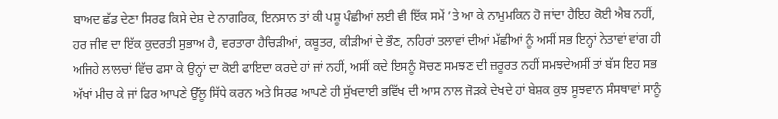ਬਾਅਦ ਛੱਡ ਦੇਣਾ ਸਿਰਫ ਕਿਸੇ ਦੇਸ਼ ਦੇ ਨਾਗਰਿਕ, ਇਨਸਾਨ ਤਾਂ ਕੀ ਪਸ਼ੂ ਪੰਛੀਆਂ ਲਈ ਵੀ ਇੱਕ ਸਮੇਂ ’ਤੇ ਆ ਕੇ ਨਾਮੁਮਕਿਨ ਹੋ ਜਾਂਦਾ ਹੈਇਹ ਕੋਈ ਐਬ ਨਹੀਂ, ਹਰ ਜੀਵ ਦਾ ਇੱਕ ਕੁਦਰਤੀ ਸੁਭਾਅ ਹੈ, ਵਰਤਾਰਾ ਹੈਚਿੜੀਆਂ, ਕਬੂਤਰ, ਕੀੜੀਆਂ ਦੇ ਭੌਣ, ਨਹਿਰਾਂ ਤਲਾਵਾਂ ਦੀਆਂ ਮੱਛੀਆਂ ਨੂੰ ਅਸੀਂ ਸਭ ਇਨ੍ਹਾਂ ਨੇਤਾਵਾਂ ਵਾਂਗ ਹੀ ਅਜਿਹੇ ਲਾਲਚਾਂ ਵਿੱਚ ਫਸਾ ਕੇ ਉਨ੍ਹਾਂ ਦਾ ਕੋਈ ਫਾਇਦਾ ਕਰਦੇ ਹਾਂ ਜਾਂ ਨਹੀਂ, ਅਸੀਂ ਕਦੇ ਇਸਨੂੰ ਸੋਚਣ ਸਮਝਣ ਦੀ ਜ਼ਰੂਰਤ ਨਹੀਂ ਸਮਝਦੇਅਸੀਂ ਤਾਂ ਬੱਸ ਇਹ ਸਭ ਅੱਖਾਂ ਮੀਚ ਕੇ ਜਾਂ ਫਿਰ ਆਪਣੇ ਉੱਲੂ ਸਿੱਧੇ ਕਰਨ ਅਤੇ ਸਿਰਫ ਆਪਣੇ ਹੀ ਸੁੱਖਦਾਈ ਭਵਿੱਖ ਦੀ ਆਸ ਨਾਲ ਜੋੜਕੇ ਦੇਖਦੇ ਹਾਂ ਬੇਸ਼ਕ ਕੁਝ ਸੂਝਵਾਨ ਸੰਸਥਾਵਾਂ ਸਾਨੂੰ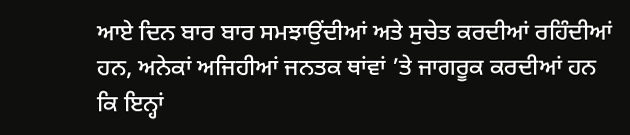ਆਏ ਦਿਨ ਬਾਰ ਬਾਰ ਸਮਝਾਉਂਦੀਆਂ ਅਤੇ ਸੁਚੇਤ ਕਰਦੀਆਂ ਰਹਿੰਦੀਆਂ ਹਨ, ਅਨੇਕਾਂ ਅਜਿਹੀਆਂ ਜਨਤਕ ਥਾਂਵਾਂ ’ਤੇ ਜਾਗਰੂਕ ਕਰਦੀਆਂ ਹਨ ਕਿ ਇਨ੍ਹਾਂ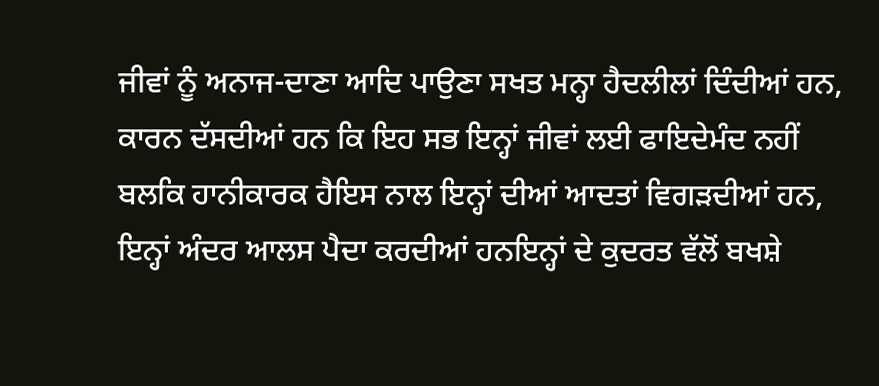ਜੀਵਾਂ ਨੂੰ ਅਨਾਜ-ਦਾਣਾ ਆਦਿ ਪਾਉਣਾ ਸਖਤ ਮਨ੍ਹਾ ਹੈਦਲੀਲਾਂ ਦਿੰਦੀਆਂ ਹਨ, ਕਾਰਨ ਦੱਸਦੀਆਂ ਹਨ ਕਿ ਇਹ ਸਭ ਇਨ੍ਹਾਂ ਜੀਵਾਂ ਲਈ ਫਾਇਦੇਮੰਦ ਨਹੀਂ ਬਲਕਿ ਹਾਨੀਕਾਰਕ ਹੈਇਸ ਨਾਲ ਇਨ੍ਹਾਂ ਦੀਆਂ ਆਦਤਾਂ ਵਿਗੜਦੀਆਂ ਹਨ, ਇਨ੍ਹਾਂ ਅੰਦਰ ਆਲਸ ਪੈਦਾ ਕਰਦੀਆਂ ਹਨਇਨ੍ਹਾਂ ਦੇ ਕੁਦਰਤ ਵੱਲੋਂ ਬਖਸ਼ੇ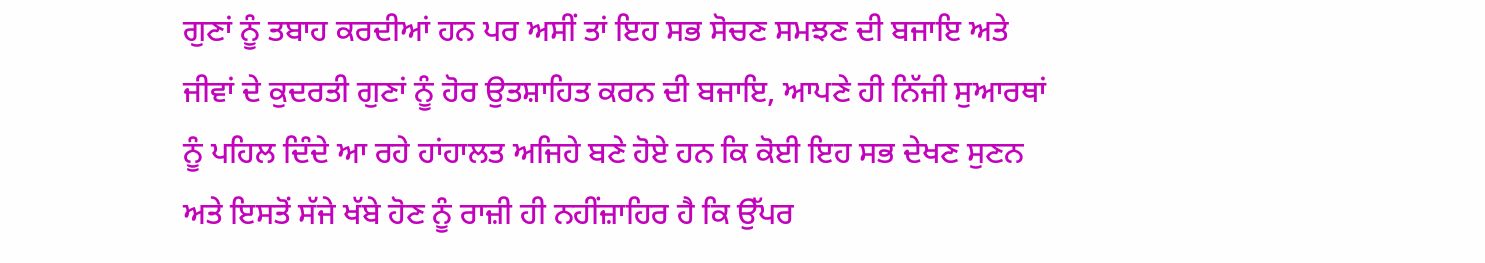ਗੁਣਾਂ ਨੂੰ ਤਬਾਹ ਕਰਦੀਆਂ ਹਨ ਪਰ ਅਸੀਂ ਤਾਂ ਇਹ ਸਭ ਸੋਚਣ ਸਮਝਣ ਦੀ ਬਜਾਇ ਅਤੇ ਜੀਵਾਂ ਦੇ ਕੁਦਰਤੀ ਗੁਣਾਂ ਨੂੰ ਹੋਰ ਉਤਸ਼ਾਹਿਤ ਕਰਨ ਦੀ ਬਜਾਇ, ਆਪਣੇ ਹੀ ਨਿੱਜੀ ਸੁਆਰਥਾਂ ਨੂੰ ਪਹਿਲ ਦਿੰਦੇ ਆ ਰਹੇ ਹਾਂਹਾਲਤ ਅਜਿਹੇ ਬਣੇ ਹੋਏ ਹਨ ਕਿ ਕੋਈ ਇਹ ਸਭ ਦੇਖਣ ਸੁਣਨ ਅਤੇ ਇਸਤੋਂ ਸੱਜੇ ਖੱਬੇ ਹੋਣ ਨੂੰ ਰਾਜ਼ੀ ਹੀ ਨਹੀਂਜ਼ਾਹਿਰ ਹੈ ਕਿ ਉੱਪਰ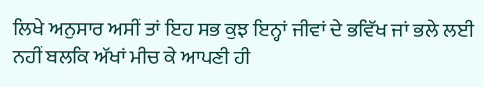ਲਿਖੇ ਅਨੁਸਾਰ ਅਸੀਂ ਤਾਂ ਇਹ ਸਭ ਕੁਝ ਇਨ੍ਹਾਂ ਜੀਵਾਂ ਦੇ ਭਵਿੱਖ ਜਾਂ ਭਲੇ ਲਈ ਨਹੀਂ ਬਲਕਿ ਅੱਖਾਂ ਮੀਚ ਕੇ ਆਪਣੀ ਹੀ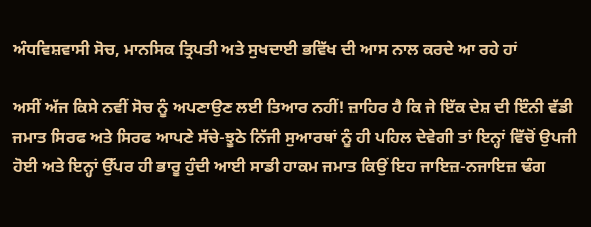ਅੰਧਵਿਸ਼ਵਾਸੀ ਸੋਚ, ਮਾਨਸਿਕ ਤ੍ਰਿਪਤੀ ਅਤੇ ਸੁਖਦਾਈ ਭਵਿੱਖ ਦੀ ਆਸ ਨਾਲ ਕਰਦੇ ਆ ਰਹੇ ਹਾਂ

ਅਸੀਂ ਅੱਜ ਕਿਸੇ ਨਵੀਂ ਸੋਚ ਨੂੰ ਅਪਣਾਉਣ ਲਈ ਤਿਆਰ ਨਹੀਂ! ਜ਼ਾਹਿਰ ਹੈ ਕਿ ਜੇ ਇੱਕ ਦੇਸ਼ ਦੀ ਇੰਨੀ ਵੱਡੀ ਜਮਾਤ ਸਿਰਫ ਅਤੇ ਸਿਰਫ ਆਪਣੇ ਸੱਚੇ-ਝੂਠੇ ਨਿੱਜੀ ਸੁਆਰਥਾਂ ਨੂੰ ਹੀ ਪਹਿਲ ਦੇਵੇਗੀ ਤਾਂ ਇਨ੍ਹਾਂ ਵਿੱਚੋਂ ਉਪਜੀ ਹੋਈ ਅਤੇ ਇਨ੍ਹਾਂ ਉੱਪਰ ਹੀ ਭਾਰੂ ਹੁੰਦੀ ਆਈ ਸਾਡੀ ਹਾਕਮ ਜਮਾਤ ਕਿਉਂ ਇਹ ਜਾਇਜ਼-ਨਜਾਇਜ਼ ਢੰਗ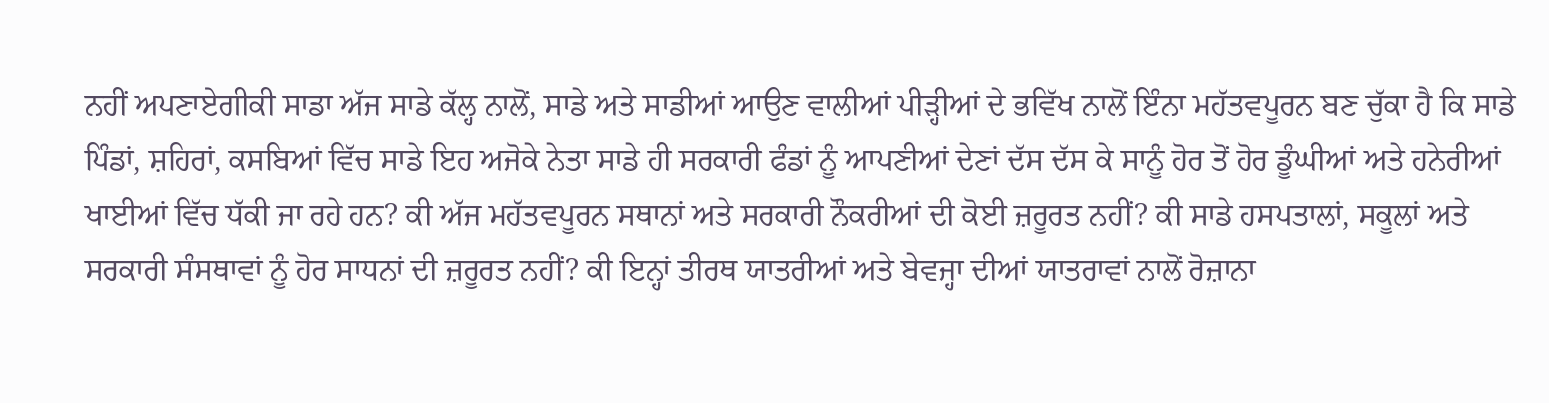ਨਹੀਂ ਅਪਣਾਏਗੀਕੀ ਸਾਡਾ ਅੱਜ ਸਾਡੇ ਕੱਲ੍ਹ ਨਾਲੋਂ, ਸਾਡੇ ਅਤੇ ਸਾਡੀਆਂ ਆਉਣ ਵਾਲੀਆਂ ਪੀੜ੍ਹੀਆਂ ਦੇ ਭਵਿੱਖ ਨਾਲੋਂ ਇੰਨਾ ਮਹੱਤਵਪੂਰਨ ਬਣ ਚੁੱਕਾ ਹੈ ਕਿ ਸਾਡੇ ਪਿੰਡਾਂ, ਸ਼ਹਿਰਾਂ, ਕਸਬਿਆਂ ਵਿੱਚ ਸਾਡੇ ਇਹ ਅਜੋਕੇ ਨੇਤਾ ਸਾਡੇ ਹੀ ਸਰਕਾਰੀ ਫੰਡਾਂ ਨੂੰ ਆਪਣੀਆਂ ਦੇਣਾਂ ਦੱਸ ਦੱਸ ਕੇ ਸਾਨੂੰ ਹੋਰ ਤੋਂ ਹੋਰ ਡੂੰਘੀਆਂ ਅਤੇ ਹਨੇਰੀਆਂ ਖਾਈਆਂ ਵਿੱਚ ਧੱਕੀ ਜਾ ਰਹੇ ਹਨ? ਕੀ ਅੱਜ ਮਹੱਤਵਪੂਰਨ ਸਥਾਨਾਂ ਅਤੇ ਸਰਕਾਰੀ ਨੌਕਰੀਆਂ ਦੀ ਕੋਈ ਜ਼ਰੂਰਤ ਨਹੀਂ? ਕੀ ਸਾਡੇ ਹਸਪਤਾਲਾਂ, ਸਕੂਲਾਂ ਅਤੇ ਸਰਕਾਰੀ ਸੰਸਥਾਵਾਂ ਨੂੰ ਹੋਰ ਸਾਧਨਾਂ ਦੀ ਜ਼ਰੂਰਤ ਨਹੀਂ? ਕੀ ਇਨ੍ਹਾਂ ਤੀਰਥ ਯਾਤਰੀਆਂ ਅਤੇ ਬੇਵਜ੍ਹਾ ਦੀਆਂ ਯਾਤਰਾਵਾਂ ਨਾਲੋਂ ਰੋਜ਼ਾਨਾ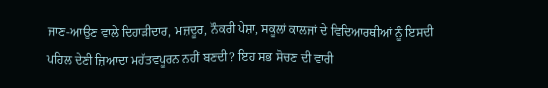ਜਾਣ-ਆਉਣ ਵਾਲੇ ਦਿਹਾੜੀਦਾਰ, ਮਜ਼ਦੂਰ, ਨੌਕਰੀ ਪੇਸ਼ਾ, ਸਕੂਲਾਂ ਕਾਲਜਾਂ ਦੇ ਵਿਦਿਆਰਥੀਆਂ ਨੂੰ ਇਸਦੀ ਪਹਿਲ ਦੇਣੀ ਜ਼ਿਆਦਾ ਮਹੱਤਵਪੂਰਨ ਨਹੀਂ ਬਣਦੀ? ਇਹ ਸਭ ਸੋਚਣ ਦੀ ਵਾਰੀ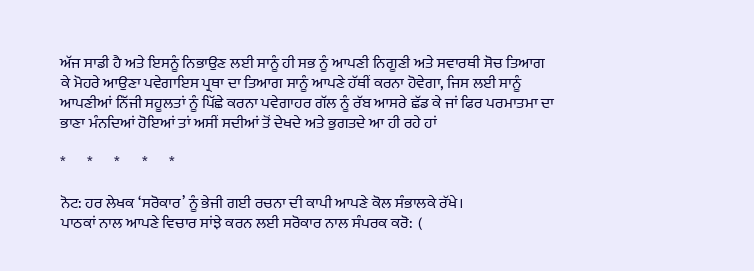ਅੱਜ ਸਾਡੀ ਹੈ ਅਤੇ ਇਸਨੂੰ ਨਿਭਾਉਣ ਲਈ ਸਾਨੂੰ ਹੀ ਸਭ ਨੂੰ ਆਪਣੀ ਨਿਗੂਣੀ ਅਤੇ ਸਵਾਰਥੀ ਸੋਚ ਤਿਆਗ ਕੇ ਮੋਹਰੇ ਆਉਣਾ ਪਵੇਗਾਇਸ ਪ੍ਰਥਾ ਦਾ ਤਿਆਗ ਸਾਨੂੰ ਆਪਣੇ ਹੱਥੀਂ ਕਰਨਾ ਹੋਵੇਗਾ, ਜਿਸ ਲਈ ਸਾਨੂੰ ਆਪਣੀਆਂ ਨਿੱਜੀ ਸਹੂਲਤਾਂ ਨੂੰ ਪਿੱਛੇ ਕਰਨਾ ਪਵੇਗਾਹਰ ਗੱਲ ਨੂੰ ਰੱਬ ਆਸਰੇ ਛੱਡ ਕੇ ਜਾਂ ਫਿਰ ਪਰਮਾਤਮਾ ਦਾ ਭਾਣਾ ਮੰਨਦਿਆਂ ਹੋਇਆਂ ਤਾਂ ਅਸੀਂ ਸਦੀਆਂ ਤੋਂ ਦੇਖਦੇ ਅਤੇ ਭੁਗਤਦੇ ਆ ਹੀ ਰਹੇ ਹਾਂ

*       *       *       *       *

ਨੋਟ: ਹਰ ਲੇਖਕ ‘ਸਰੋਕਾਰ’ ਨੂੰ ਭੇਜੀ ਗਈ ਰਚਨਾ ਦੀ ਕਾਪੀ ਆਪਣੇ ਕੋਲ ਸੰਭਾਲਕੇ ਰੱਖੇ।
ਪਾਠਕਾਂ ਨਾਲ ਆਪਣੇ ਵਿਚਾਰ ਸਾਂਝੇ ਕਰਨ ਲਈ ਸਰੋਕਾਰ ਨਾਲ ਸੰਪਰਕ ਕਰੋ:  (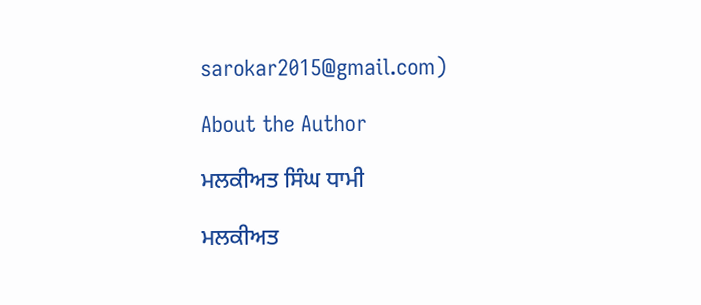sarokar2015@gmail.com)

About the Author

ਮਲਕੀਅਤ ਸਿੰਘ ਧਾਮੀ

ਮਲਕੀਅਤ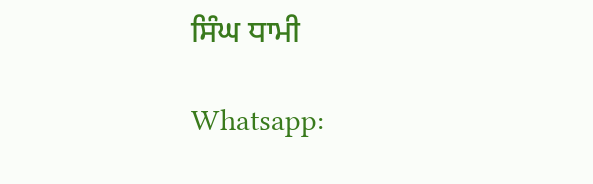ਸਿੰਘ ਧਾਮੀ

Whatsapp: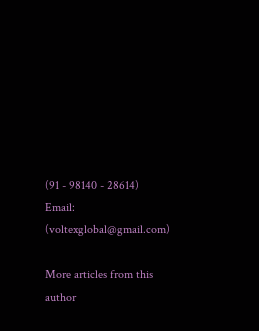(91 - 98140 - 28614)
Email: (voltexglobal@gmail.com)

More articles from this author